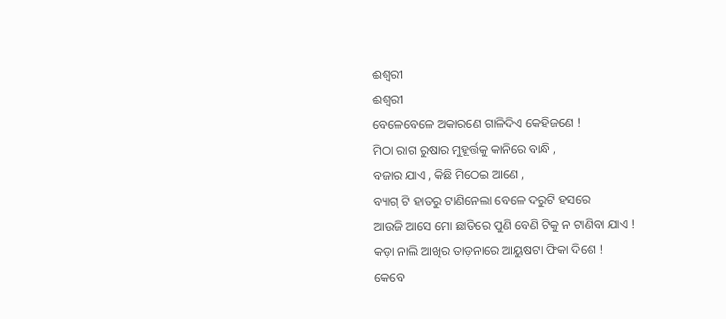ଈଶ୍ଵରୀ
ଈଶ୍ଵରୀ
ବେଳେବେଳେ ଅକାରଣେ ଗାଳିଦିଏ କେହିଜଣେ !
ମିଠା ରାଗ ରୁଷାର ମୁହୂର୍ତ୍ତକୁ କାନିରେ ବାନ୍ଧି ,
ବଜାର ଯାଏ , କିଛି ମିଠେଇ ଆଣେ ,
ବ୍ୟାଗ୍ ଟି ହାତରୁ ଟାଣିନେଲା ବେଳେ ଦରୁଟି ହସରେ
ଆଉଜି ଆସେ ମୋ ଛାତିରେ ପୁଣି ବେଣି ଟିକୁ ନ ଟାଣିବା ଯାଏ !
କଡ଼ା ନାଲି ଆଖିର ତାଡ଼ନାରେ ଆୟୁଷଟା ଫିକା ଦିଶେ !
କେବେ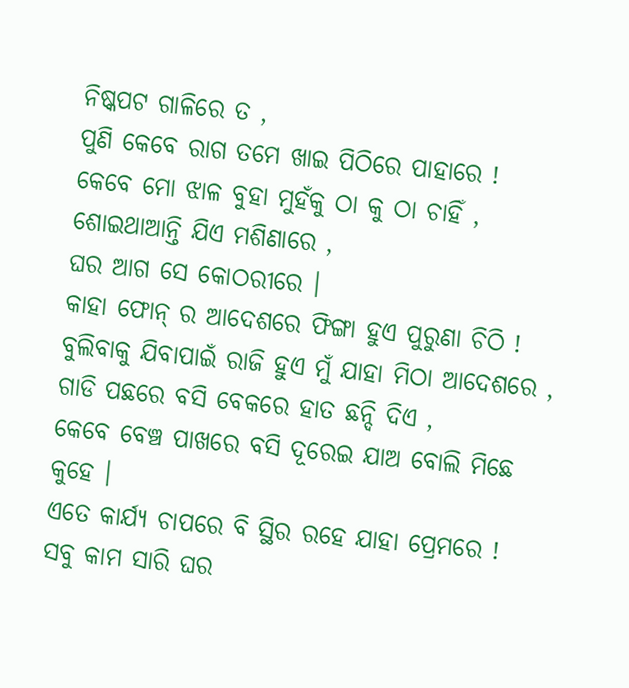ନିଷ୍କପଟ ଗାଳିରେ ତ ,
ପୁଣି କେବେ ରାଗ ତମେ ଖାଇ ପିଠିରେ ପାହାରେ !
କେବେ ମୋ ଝାଳ ବୁହା ମୁହଁକୁ ଠା କୁ ଠା ଚାହିଁ ,
ଶୋଇଥାଆନ୍ତି ଯିଏ ମଶିଣାରେ ,
ଘର ଆଗ ସେ କୋଠରୀରେ ।
କାହା ଫୋନ୍ ର ଆଦେଶରେ ଫିଙ୍ଗା ହୁଏ ପୁରୁଣା ଚିଠି !
ବୁଲିବାକୁ ଯିବାପାଇଁ ରାଜି ହୁଏ ମୁଁ ଯାହା ମିଠା ଆଦେଶରେ ,
ଗାଡି ପଛରେ ବସି ବେକରେ ହାତ ଛନ୍ଦି ଦିଏ ,
କେବେ ବେଞ୍ଚ ପାଖରେ ବସି ଦୂରେଇ ଯାଅ ବୋଲି ମିଛେ କୁହେ ।
ଏତେ କାର୍ଯ୍ୟ ଚାପରେ ବି ସ୍ଥିର ରହେ ଯାହା ପ୍ରେମରେ !
ସବୁ କାମ ସାରି ଘର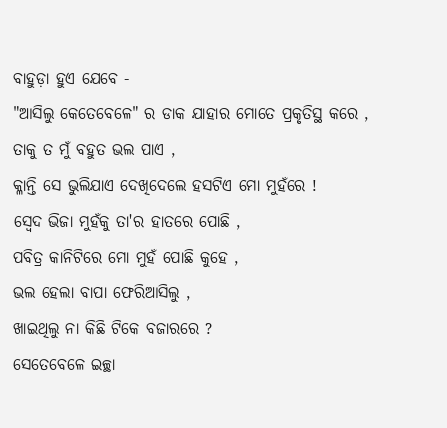ବାହୁଡ଼ା ହୁଏ ଯେବେ -
"ଆସିଲୁ କେତେବେଳେ" ର ଡାକ ଯାହାର ମୋତେ ପ୍ରକୃତିସ୍ଥ କରେ ,
ତାକୁ ତ ମୁଁ ବହୁତ ଭଲ ପାଏ ,
କ୍ଳାନ୍ତି ସେ ଭୁଲିଯାଏ ଦେଖିଦେଲେ ହସଟିଏ ମୋ ମୁହଁରେ !
ସ୍ଵେଦ ଭିଜା ମୁହଁକୁ ତା'ର ହାତରେ ପୋଛି ,
ପବିତ୍ର କାନିଟିରେ ମୋ ମୁହଁ ପୋଛି କୁହେ ,
ଭଲ ହେଲା ବାପା ଫେରିଆସିଲୁ ,
ଖାଇଥିଲୁ ନା କିଛି ଟିକେ ବଜାରରେ ?
ସେତେବେଳେ ଇଚ୍ଛା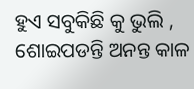ହୁଏ ସବୁକିଛି କୁ ଭୁଲି ,
ଶୋଇପଡନ୍ତି ଅନନ୍ତ କାଳ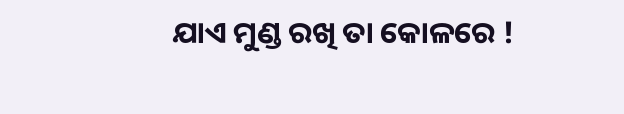ଯାଏ ମୁଣ୍ଡ ରଖି ତା କୋଳରେ !